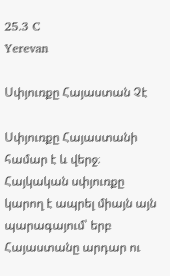25.3 C
Yerevan

Սփյուռքը Հայաստան Չէ

Սփյուռքը Հայաստանի համար է և վերջ։ Հայկական սփյուռքը կարող է ապրել միայն այն պարագայում՝ երբ Հայաստանը արդար ու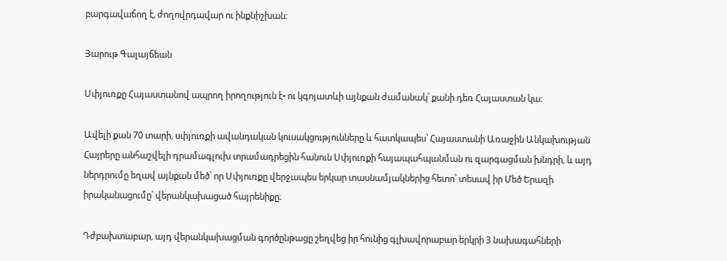բարգավաճող է, ժողովրդավար ու ինքնիշխան։

Յարութ Գալայճեան

Սփյուռքը Հայաստանով ապրող իրողություն է• ու կգոյատևի այնքան ժամանակ՝ քանի դեռ Հայաստան կա։

Ավելի քան 70 տարի, սփյուռքի ավանդական կուսակցությունները և հատկապես՝ Հայաստանի Առաջին Անկախության Հայրերը անհաշվելի դրամագլուխ տրամադրեցին հանուն Սփյուռքի հայապահպանման ու զարգացման խնդրի, և այդ ներդրումը եղավ այնքան մեծ՝ որ Սփյուռքը վերջապես երկար տասնամյակներից հետո՝ տեսավ իր Մեծ Երազի իրականացումը՝ վերանկախացած հայրենիքը։

Դժբախտաբար, այդ վերանկախացման գործընթացը շեղվեց իր հունից գլխավորաբար երկրի 3 նախագահների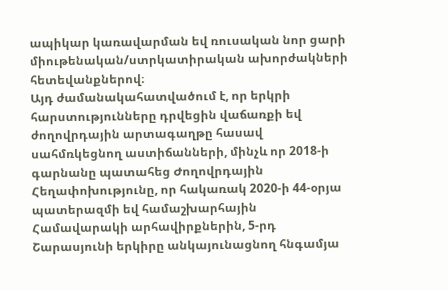ապիկար կառավարման եվ ռուսական նոր ցարի միութենական/ստրկատիրական ախորժակների հետեվանքներով։
Այդ ժամանակահատվածում է, որ երկրի հարստությունները դրվեցին վաճառքի եվ ժողովրդային արտագաղթը հասավ սահմռկեցնող աստիճանների, մինչև որ 2018‑ի գարնանը պատահեց Ժողովրդային Հեղափոխությունը, որ հակառակ 2020‑ի 44-օրյա պատերազմի եվ համաշխարհային Համավարակի արհավիրքներին, 5‑րդ Շարասյունի երկիրը անկայունացնող հնգամյա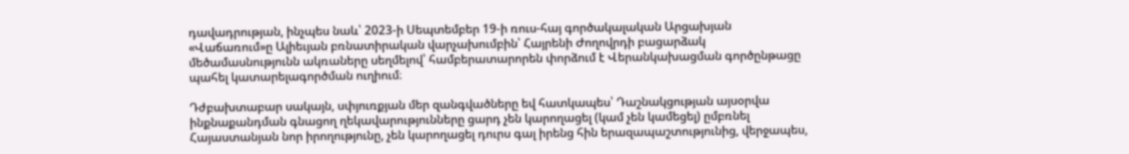դավադրության, ինչպես նաև՝ 2023‑ի Սեպտեմբեր 19‑ի ռուս-հայ գործակալական Արցախյան «Վաճառում»ը Ալիեւյան բռնատիրական վարչախումբին՝ Հայրենի Ժողովրդի բացարձակ մեծամասնությունն ակռաները սեղմելով՝ համբերատարորեն փորձում է Վերանկախացման գործընթացը պահել կատարելագործման ուղիում։

Դժբախտաբար սակայն, սփյուռքյան մեր զանգվածները եվ հատկապես՝ Դաշնակցության այսօրվա ինքնաքանդման գնացող ղեկավարությունները ցարդ չեն կարողացել (կամ չեն կամեցել) ըմբռնել Հայաստանյան նոր իրողությունը, չեն կարողացել դուրս գալ իրենց հին երազապաշտությունից, վերջապես,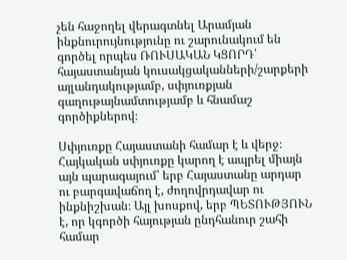չեն հաջողել վերագտնել Արամյան ինքնուրույնությունը ու շարունակում են գործել որպես ՌՈՒՍԱԿԱՆ ԿՑՈՐԴ՝ հայաստանյան կուսակցականների/շարքերի այլանդակությամբ, սփյուռքյան գաղութայնամտությամբ և հնամաշ գործիքներով։

Սփյուռքը Հայաստանի համար է և վերջ։ Հայկական սփյուռքը կարող է ապրել միայն այն պարագայում՝ երբ Հայաստանը արդար ու բարգավաճող է, ժողովրդավար ու ինքնիշխան։ Այլ խոսքով, երբ ՊԵՏՈՒԹՅՈՒՆ է, որ կգործի հայության ընդհանուր շահի համար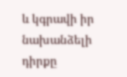և կգրավի իր նախանձելի դիրքը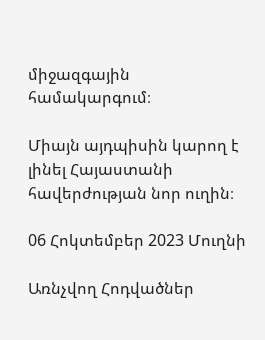միջազգային համակարգում։

Միայն այդպիսին կարող է լինել Հայաստանի հավերժության նոր ուղին։

06 Հոկտեմբեր 2023 Մուղնի

Առնչվող Հոդվածներ